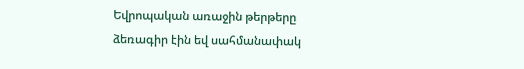Եվրոպական առաջին թերթերը ձեռագիր էին եվ սահմանափակ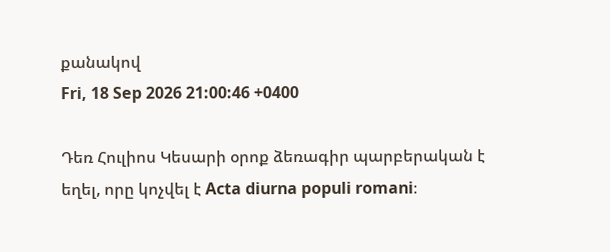քանակով
Fri, 18 Sep 2026 21:00:46 +0400

Դեռ Հուլիոս Կեսարի օրոք ձեռագիր պարբերական է եղել, որը կոչվել է Acta diurna populi romani։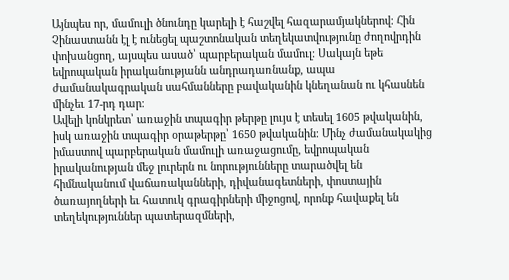Այնպես որ, մամուլի ծնունդը կարելի է հաշվել հազարամյակներով։ Հին Չինաստանն էլ է ունեցել պաշտոնական տեղեկատվությունը ժողովրդին փոխանցող, այսպես ասած՝ պարբերական մամուլ։ Սակայն եթե եվրոպական իրականությանն անդրադառնանք, ապա ժամանակագրական սահմանները բավականին կնեղանան ու կհասնեն մինչեւ 17-րդ դար։
Ավելի կոնկրետ՝ առաջին տպագիր թերթը լույս է տեսել 1605 թվականին, իսկ առաջին տպագիր օրաթերթը՝ 1650 թվականին։ Մինչ ժամանակակից իմաստով պարբերական մամուլի առաջացումը, եվրոպական իրականության մեջ լուրերն ու նորությունները տարածվել են հիմնականում վաճառականների, դիվանագետների, փոստային ծառայողների եւ հատուկ գրագիրների միջոցով, որոնք հավաքել են տեղեկություններ պատերազմների,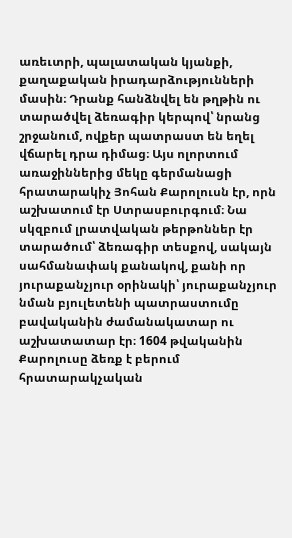առեւտրի, պալատական կյանքի, քաղաքական իրադարձությունների մասին։ Դրանք հանձնվել են թղթին ու տարածվել ձեռագիր կերպով՝ նրանց շրջանում, ովքեր պատրաստ են եղել վճարել դրա դիմաց։ Այս ոլորտում առաջիններից մեկը գերմանացի հրատարակիչ Յոհան Քարոլուսն էր, որն աշխատում էր Ստրասբուրգում։ Նա սկզբում լրատվական թերթոններ էր տարածում՝ ձեռագիր տեսքով, սակայն սահմանափակ քանակով, քանի որ յուրաքանչյուր օրինակի՝ յուրաքանչյուր նման բյուլետենի պատրաստումը բավականին ժամանակատար ու աշխատատար էր։ 1604 թվականին Քարոլուսը ձեռք է բերում հրատարակչական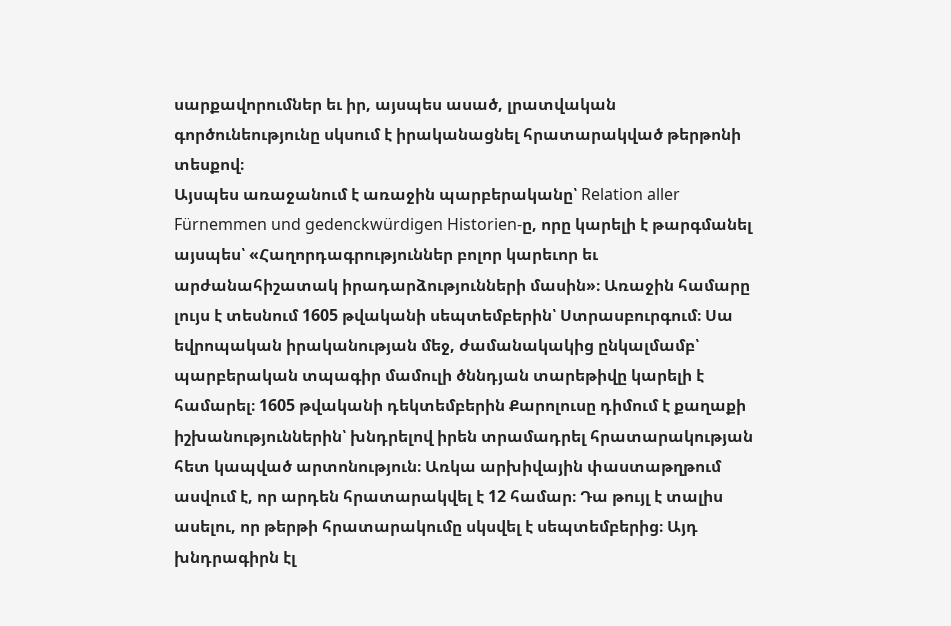սարքավորումներ եւ իր, այսպես ասած, լրատվական գործունեությունը սկսում է իրականացնել հրատարակված թերթոնի տեսքով։
Այսպես առաջանում է առաջին պարբերականը՝ Relation aller Fürnemmen und gedenckwürdigen Historien-ը, որը կարելի է թարգմանել այսպես՝ «Հաղորդագրություններ բոլոր կարեւոր եւ արժանահիշատակ իրադարձությունների մասին»։ Առաջին համարը լույս է տեսնում 1605 թվականի սեպտեմբերին՝ Ստրասբուրգում։ Սա եվրոպական իրականության մեջ, ժամանակակից ընկալմամբ՝ պարբերական տպագիր մամուլի ծննդյան տարեթիվը կարելի է համարել։ 1605 թվականի դեկտեմբերին Քարոլուսը դիմում է քաղաքի իշխանություններին՝ խնդրելով իրեն տրամադրել հրատարակության հետ կապված արտոնություն։ Առկա արխիվային փաստաթղթում ասվում է, որ արդեն հրատարակվել է 12 համար։ Դա թույլ է տալիս ասելու, որ թերթի հրատարակումը սկսվել է սեպտեմբերից։ Այդ խնդրագիրն էլ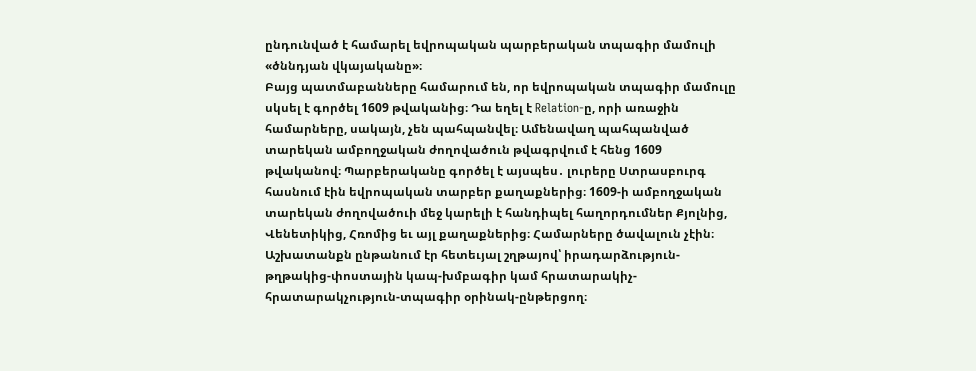ընդունված է համարել եվրոպական պարբերական տպագիր մամուլի «ծննդյան վկայականը»։
Բայց պատմաբանները համարում են, որ եվրոպական տպագիր մամուլը սկսել է գործել 1609 թվականից։ Դա եղել է Relation-ը, որի առաջին համարները, սակայն, չեն պահպանվել։ Ամենավաղ պահպանված տարեկան ամբողջական ժողովածուն թվագրվում է հենց 1609 թվականով։ Պարբերականը գործել է այսպես․ լուրերը Ստրասբուրգ հասնում էին եվրոպական տարբեր քաղաքներից։ 1609-ի ամբողջական տարեկան ժողովածուի մեջ կարելի է հանդիպել հաղորդումներ Քյոլնից, Վենետիկից, Հռոմից եւ այլ քաղաքներից։ Համարները ծավալուն չէին։ Աշխատանքն ընթանում էր հետեւյալ շղթայով՝ իրադարձություն-թղթակից-փոստային կապ-խմբագիր կամ հրատարակիչ-հրատարակչություն-տպագիր օրինակ-ընթերցող։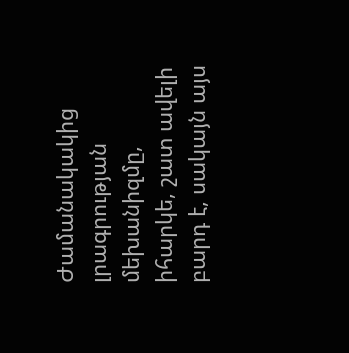Ժամանակակից լրագրության մեխանիզմը, իհարկե, շատ ավելի բարդ է, սակայն այս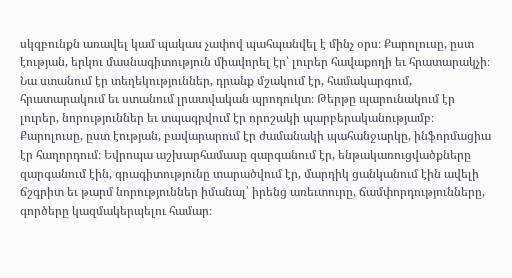սկզբունքն առավել կամ պակաս չափով պահպանվել է մինչ օրս։ Քարոլուսը, ըստ էության, երկու մասնագիտություն միավորել էր՝ լուրեր հավաքողի եւ հրատարակչի։ Նա ստանում էր տեղեկություններ, դրանք մշակում էր, համակարգում, հրատարակում եւ ստանում լրատվական պրոդուկտ։ Թերթը պարունակում էր լուրեր, նորություններ եւ տպագրվում էր որոշակի պարբերականությամբ։ Քարոլուսը, ըստ էության, բավարարում էր ժամանակի պահանջարկը, ինֆորմացիա էր հաղորդում։ Եվրոպա աշխարհամասը զարգանում էր, ենթակառուցվածքները զարգանում էին, գրագիտությունը տարածվում էր, մարդիկ ցանկանում էին ավելի ճշգրիտ եւ թարմ նորություններ իմանալ՝ իրենց առեւտուրը, ճամփորդությունները, գործերը կազմակերպելու համար։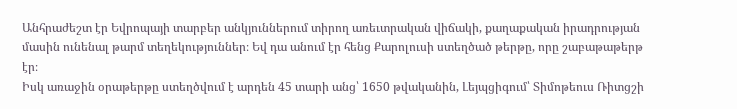Անհրաժեշտ էր Եվրոպայի տարբեր անկյուններում տիրող առեւտրական վիճակի, քաղաքական իրադրության մասին ունենալ թարմ տեղեկություններ։ Եվ դա անում էր հենց Քարոլուսի ստեղծած թերթը, որը շաբաթաթերթ էր։
Իսկ առաջին օրաթերթը ստեղծվում է արդեն 45 տարի անց՝ 1650 թվականին, Լեյպցիգում՝ Տիմոթեուս Ռիտցշի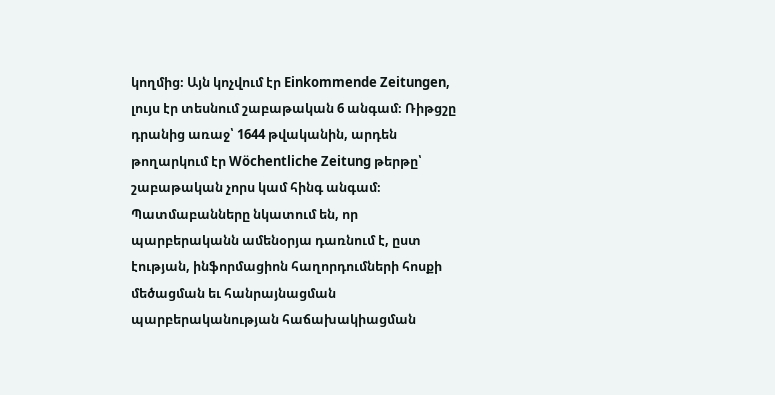կողմից։ Այն կոչվում էր Einkommende Zeitungen, լույս էր տեսնում շաբաթական 6 անգամ։ Ռիթցշը դրանից առաջ՝ 1644 թվականին, արդեն թողարկում էր Wöchentliche Zeitung թերթը՝ շաբաթական չորս կամ հինգ անգամ։ Պատմաբանները նկատում են, որ պարբերականն ամենօրյա դառնում է, ըստ էության, ինֆորմացիոն հաղորդումների հոսքի մեծացման եւ հանրայնացման պարբերականության հաճախակիացման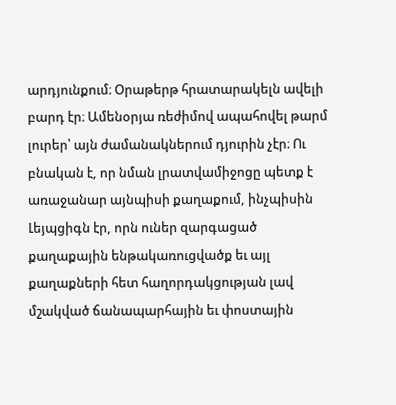արդյունքում։ Օրաթերթ հրատարակելն ավելի բարդ էր։ Ամենօրյա ռեժիմով ապահովել թարմ լուրեր՝ այն ժամանակներում դյուրին չէր։ Ու բնական է, որ նման լրատվամիջոցը պետք է առաջանար այնպիսի քաղաքում, ինչպիսին Լեյպցիգն էր, որն ուներ զարգացած քաղաքային ենթակառուցվածք եւ այլ քաղաքների հետ հաղորդակցության լավ մշակված ճանապարհային եւ փոստային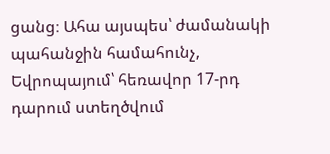ցանց։ Ահա այսպես՝ ժամանակի պահանջին համահունչ, Եվրոպայում՝ հեռավոր 17-րդ դարում ստեղծվում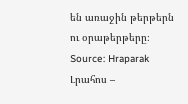են առաջին թերթերն ու օրաթերթերը։
Source: Hraparak
Լրահոս –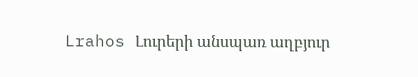Lrahos Լուրերի անսպառ աղբյուր